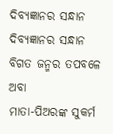ଦିବ୍ୟଜ୍ଞାନର ସନ୍ଧାନ
ଦିବ୍ୟଜ୍ଞାନର ସନ୍ଧାନ
ବିଗତ ଜନ୍ମର ତପବଳେ ଅବା
ମାତା-ପିଅରଙ୍କ ସୁକର୍ମ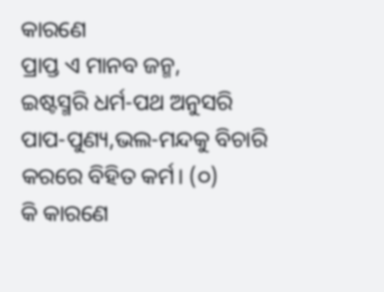କାରଣେ
ପ୍ରାପ୍ତ ଏ ମାନବ ଜନ୍ମ,
ଇଷ୍ଟସ୍ମରି ଧର୍ମ-ପଥ ଅନୁସରି
ପାପ-ପୁଣ୍ୟ,ଭଲ-ମନ୍ଦକୁ ବିଚାରି
କରରେ ବିହିତ କର୍ମ। (୦)
କି କାରଣେ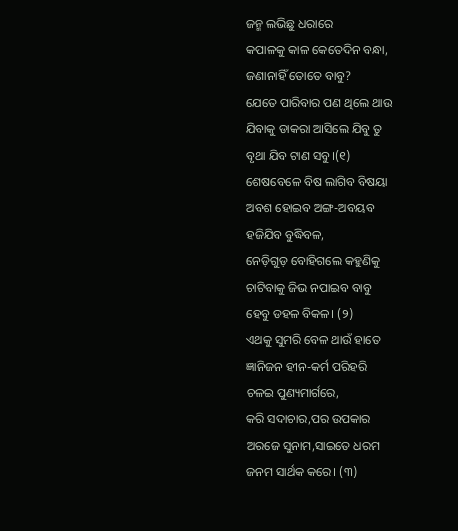ଜନ୍ମ ଲଭିଛୁ ଧରାରେ
କପାଳକୁ କାଳ କେତେଦିନ ବନ୍ଧା,
ଜଣାନାହିଁ ତୋତେ ବାବୁ?
ଯେତେ ପାରିବାର ପଣ ଥିଲେ ଥାଉ
ଯିବାକୁ ଡାକରା ଆସିଲେ ଯିବୁ ତୁ
ବୃଥା ଯିବ ଟାଣ ସବୁ।(୧)
ଶେଷବେଳେ ବିଷ ଲାଗିବ ବିଷୟା
ଅବଶ ହୋଇବ ଅଙ୍ଗ-ଅବୟବ
ହଜିଯିବ ବୁଦ୍ଧିବଳ,
ନେଡ଼ିଗୁଡ଼ ବୋହିଗଲେ କହୁଣିକୁ
ଚାଟିବାକୁ ଜିଭ ନପାଇବ ବାବୁ
ହେବୁ ଡହଳ ବିକଳ। (୨)
ଏଥକୁ ସୁମରି ବେଳ ଥାଉଁ ହାତେ
ଜ୍ଞାନିଜନ ହୀନ-କର୍ମ ପରିହରି
ଚଳଇ ପୁଣ୍ୟମାର୍ଗରେ,
କରି ସଦାଚାର,ପର ଉପକାର
ଅରଜେ ସୁନାମ,ସାଇତେ ଧରମ
ଜନମ ସାର୍ଥକ କରେ। (୩)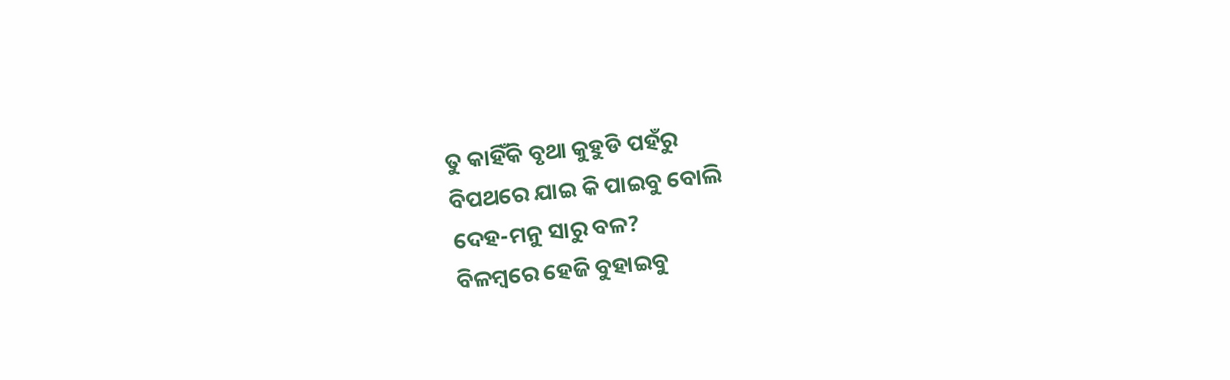ତୁ କାହିଁକି ବୃଥା କୁହୁଡି ପହଁରୁ
ବିପଥରେ ଯାଇ କି ପାଇବୁ ବୋଲି
ଦେହ-ମନୁ ସାରୁ ବଳ?
ବିଳମ୍ବରେ ହେଜି ବୁହାଇବୁ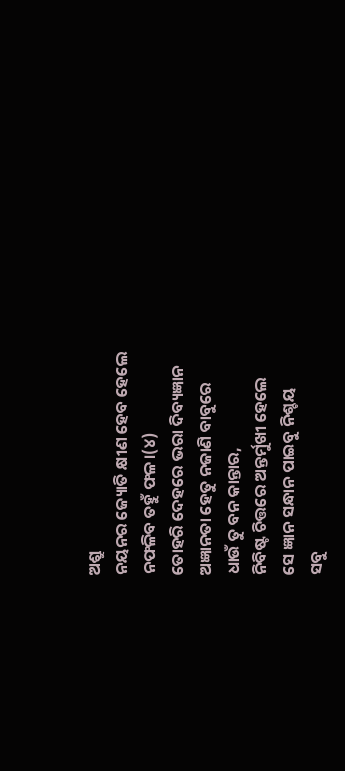ଅଶ୍ରୁ
ନୟନର ଜ୍ୟୋତି କ୍ଷୀଣ ହେବ ହେଲେ
ନଫଳିବ ତହୁଁ ଫଳ।(୪)
ତୋହରି ଦେହରେ ଭରା ଦିବ୍ୟଜ୍ଞାନ
ଅଜ୍ଞାନତା ହେତୁ ନଜାଣି ବାବୁରେ
ଧାଉଁ ତୁ ବନ କାନ୍ତାର,
ନିବିଷ୍ଟ ଚିତ୍ତରେ ଅନ୍ତର୍ମୁଖୀ ହେଲେ
ସେ ଜ୍ଞାନ ସନ୍ଧାନ ପାଇବୁ ନିଶ୍ଚୟ
ସବୁ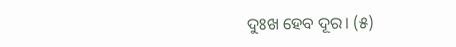ଦୁଃଖ ହେବ ଦୂର। (୫)